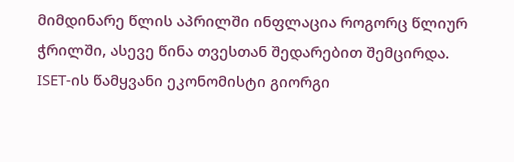მიმდინარე წლის აპრილში ინფლაცია როგორც წლიურ ჭრილში, ასევე წინა თვესთან შედარებით შემცირდა.
ISET-ის წამყვანი ეკონომისტი გიორგი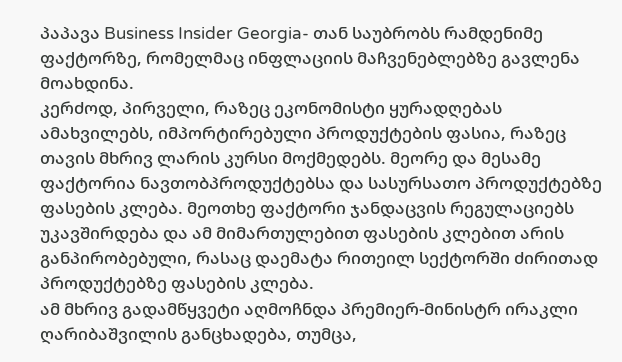პაპავა Business Insider Georgia- თან საუბრობს რამდენიმე ფაქტორზე, რომელმაც ინფლაციის მაჩვენებლებზე გავლენა მოახდინა.
კერძოდ, პირველი, რაზეც ეკონომისტი ყურადღებას ამახვილებს, იმპორტირებული პროდუქტების ფასია, რაზეც თავის მხრივ ლარის კურსი მოქმედებს. მეორე და მესამე ფაქტორია ნავთობპროდუქტებსა და სასურსათო პროდუქტებზე ფასების კლება. მეოთხე ფაქტორი ჯანდაცვის რეგულაციებს უკავშირდება და ამ მიმართულებით ფასების კლებით არის განპირობებული, რასაც დაემატა რითეილ სექტორში ძირითად პროდუქტებზე ფასების კლება.
ამ მხრივ გადამწყვეტი აღმოჩნდა პრემიერ-მინისტრ ირაკლი ღარიბაშვილის განცხადება, თუმცა,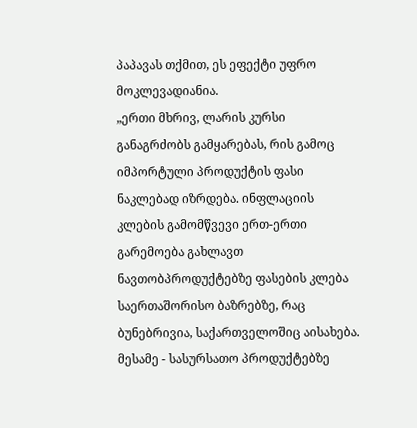პაპავას თქმით, ეს ეფექტი უფრო მოკლევადიანია.
„ერთი მხრივ, ლარის კურსი განაგრძობს გამყარებას, რის გამოც იმპორტული პროდუქტის ფასი ნაკლებად იზრდება. ინფლაციის კლების გამომწვევი ერთ-ერთი გარემოება გახლავთ ნავთობპროდუქტებზე ფასების კლება საერთაშორისო ბაზრებზე, რაც ბუნებრივია, საქართველოშიც აისახება.
მესამე - სასურსათო პროდუქტებზე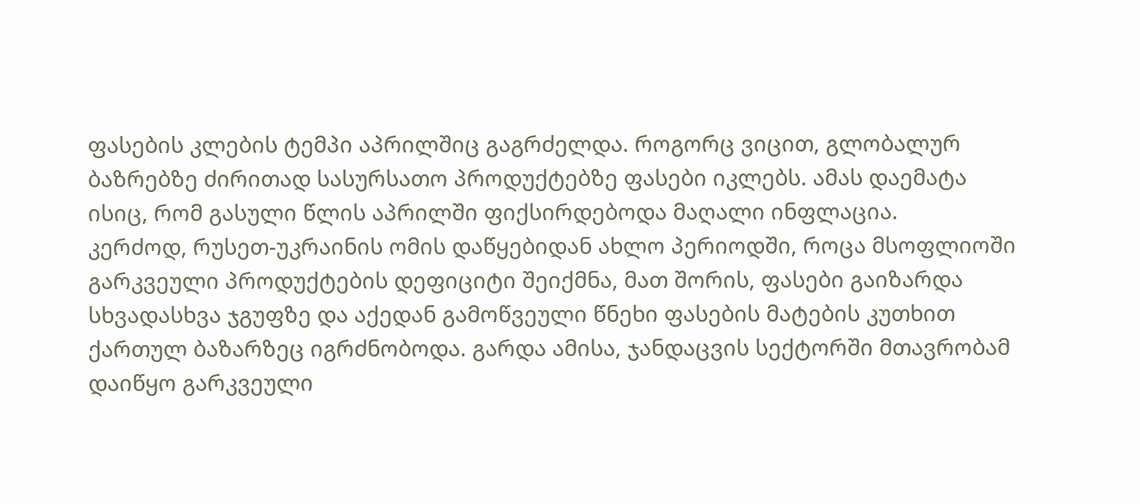ფასების კლების ტემპი აპრილშიც გაგრძელდა. როგორც ვიცით, გლობალურ ბაზრებზე ძირითად სასურსათო პროდუქტებზე ფასები იკლებს. ამას დაემატა ისიც, რომ გასული წლის აპრილში ფიქსირდებოდა მაღალი ინფლაცია.
კერძოდ, რუსეთ-უკრაინის ომის დაწყებიდან ახლო პერიოდში, როცა მსოფლიოში გარკვეული პროდუქტების დეფიციტი შეიქმნა, მათ შორის, ფასები გაიზარდა სხვადასხვა ჯგუფზე და აქედან გამოწვეული წნეხი ფასების მატების კუთხით ქართულ ბაზარზეც იგრძნობოდა. გარდა ამისა, ჯანდაცვის სექტორში მთავრობამ დაიწყო გარკვეული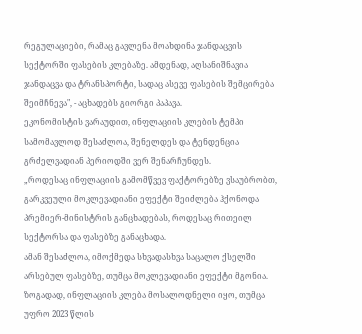რეგულაციები, რამაც გავლენა მოახდინა ჯანდაცვის სექტორში ფასების კლებაზე. ამდენად, აღსანიშნავია ჯანდაცვა და ტრანსპორტი, სადაც ასევე ფასების შემცირება შეიმჩნევა", - აცხადებს გიორგი პაპავა.
ეკონომისტის ვარაუდით, ინფლაციის კლების ტემპი სამომავლოდ შესაძლოა, შენელდეს და ტენდენცია გრძელვადიან პერიოდში ვერ შენარჩუნდეს.
„როდესაც ინფლაციის გამომწვევ ფაქტორებზე ვსაუბრობთ, გარკვეული მოკლევადიანი ეფექტი შეიძლება ჰქონოდა პრემიერ-მინისტრის განცხადებას, როდესაც რითეილ სექტორსა და ფასებზე განაცხადა.
ამან შესაძლოა, იმოქმედა სხვადასხვა საცალო ქსელში არსებულ ფასებზე, თუმცა მოკლევადიანი ეფექტი მგონია. ზოგადად, ინფლაციის კლება მოსალოდნელი იყო, თუმცა უფრო 2023 წლის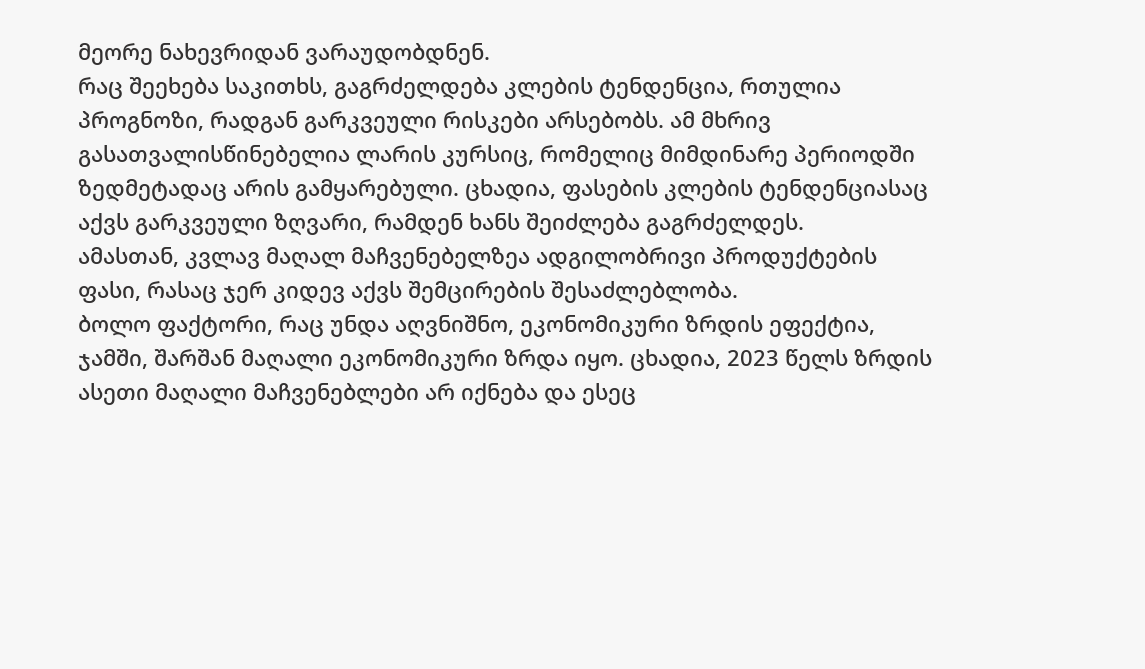მეორე ნახევრიდან ვარაუდობდნენ.
რაც შეეხება საკითხს, გაგრძელდება კლების ტენდენცია, რთულია პროგნოზი, რადგან გარკვეული რისკები არსებობს. ამ მხრივ გასათვალისწინებელია ლარის კურსიც, რომელიც მიმდინარე პერიოდში ზედმეტადაც არის გამყარებული. ცხადია, ფასების კლების ტენდენციასაც აქვს გარკვეული ზღვარი, რამდენ ხანს შეიძლება გაგრძელდეს.
ამასთან, კვლავ მაღალ მაჩვენებელზეა ადგილობრივი პროდუქტების ფასი, რასაც ჯერ კიდევ აქვს შემცირების შესაძლებლობა.
ბოლო ფაქტორი, რაც უნდა აღვნიშნო, ეკონომიკური ზრდის ეფექტია, ჯამში, შარშან მაღალი ეკონომიკური ზრდა იყო. ცხადია, 2023 წელს ზრდის ასეთი მაღალი მაჩვენებლები არ იქნება და ესეც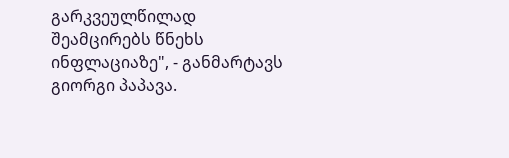გარკვეულწილად შეამცირებს წნეხს ინფლაციაზე", - განმარტავს გიორგი პაპავა.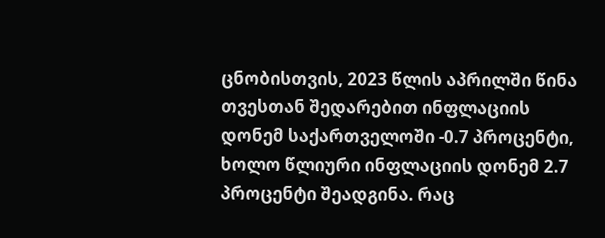ცნობისთვის, 2023 წლის აპრილში წინა თვესთან შედარებით ინფლაციის დონემ საქართველოში -0.7 პროცენტი, ხოლო წლიური ინფლაციის დონემ 2.7 პროცენტი შეადგინა. რაც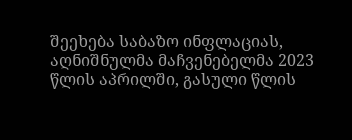შეეხება საბაზო ინფლაციას, აღნიშნულმა მაჩვენებელმა 2023 წლის აპრილში, გასული წლის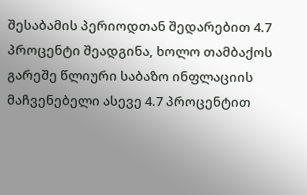შესაბამის პერიოდთან შედარებით 4.7 პროცენტი შეადგინა, ხოლო თამბაქოს გარეშე წლიური საბაზო ინფლაციის მაჩვენებელი ასევე 4.7 პროცენტით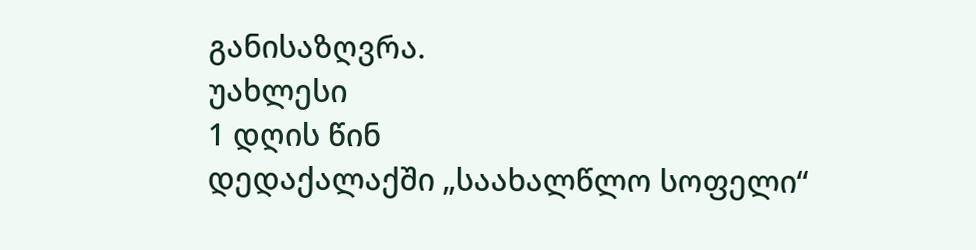განისაზღვრა.
უახლესი
1 დღის წინ
დედაქალაქში „საახალწლო სოფელი“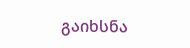გაიხსნა